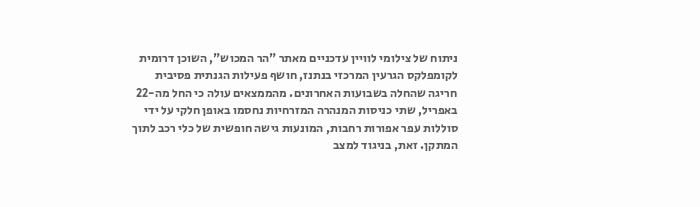ניתוח של צילומי לוויין עדכניים מאתר "הר המכוש", השוכן דרומית לקומפלקס הגרעין המרכזי בנתנז, חושף פעילות הגנתית פסיבית חריגה שהחלה בשבועות האחרונים. מהממצאים עולה כי החל מה-22 באפריל, שתי כניסות המנהרה המזרחיות נחסמו באופן חלקי על ידי סוללות עפר אפורות רחבות, המונעות גישה חופשית של כלי רכב לתוך המתקן. זאת, בניגוד למצב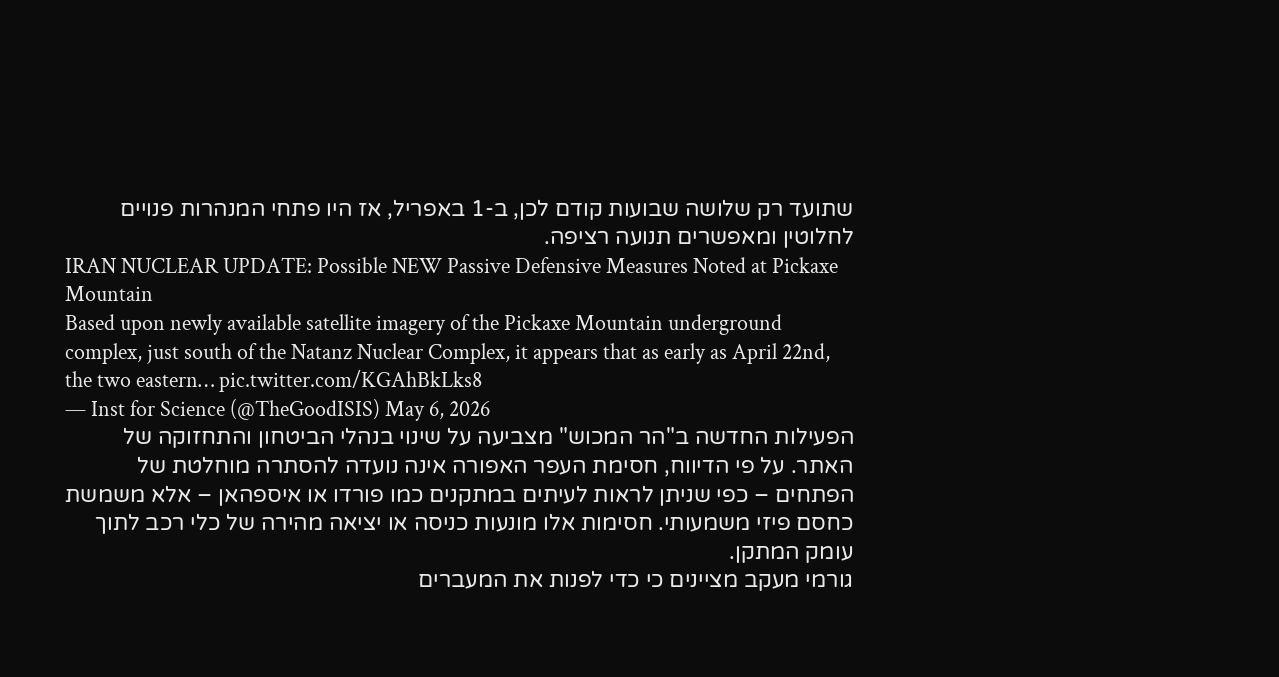שתועד רק שלושה שבועות קודם לכן, ב-1 באפריל, אז היו פתחי המנהרות פנויים לחלוטין ומאפשרים תנועה רציפה.
IRAN NUCLEAR UPDATE: Possible NEW Passive Defensive Measures Noted at Pickaxe Mountain
Based upon newly available satellite imagery of the Pickaxe Mountain underground complex, just south of the Natanz Nuclear Complex, it appears that as early as April 22nd, the two eastern… pic.twitter.com/KGAhBkLks8
— Inst for Science (@TheGoodISIS) May 6, 2026
הפעילות החדשה ב"הר המכוש" מצביעה על שינוי בנהלי הביטחון והתחזוקה של האתר. על פי הדיווח, חסימת העפר האפורה אינה נועדה להסתרה מוחלטת של הפתחים – כפי שניתן לראות לעיתים במתקנים כמו פורדו או איספהאן – אלא משמשת כחסם פיזי משמעותי. חסימות אלו מונעות כניסה או יציאה מהירה של כלי רכב לתוך עומק המתקן.
גורמי מעקב מציינים כי כדי לפנות את המעברים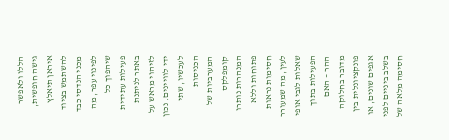הללו ולאפשר גישה חופשית, איראן תיאלץ להשתמש בציוד מכני הנדסי כבד לפינוי עפר, מה שיהפוך כל פעילות עתידית באתר לניתנת לזיהוי מראש על ידי לוויינים. נכון לעכשיו, שתי הכניסות המערביות של קומפלקס המנהרות נותרו פתוחות וללא חסימות נראות לעין, מה שמעורר שאלות לגבי אופי הפעילות בתוך ההר – האם מדובר בחלוקה פונקציונלית בין אגפים שונים, או בשלב ביניים לפני חסימה מלאה של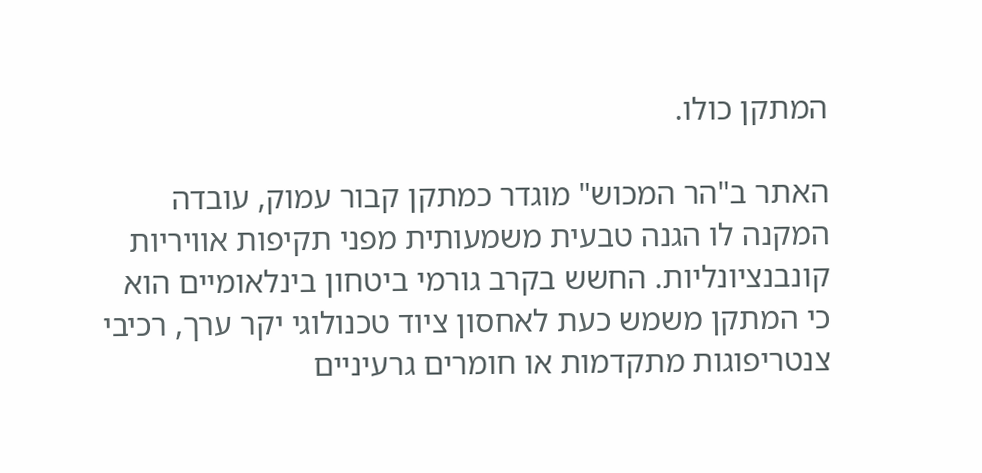המתקן כולו.

האתר ב"הר המכוש" מוגדר כמתקן קבור עמוק, עובדה המקנה לו הגנה טבעית משמעותית מפני תקיפות אוויריות קונבנציונליות. החשש בקרב גורמי ביטחון בינלאומיים הוא כי המתקן משמש כעת לאחסון ציוד טכנולוגי יקר ערך, רכיבי צנטריפוגות מתקדמות או חומרים גרעיניים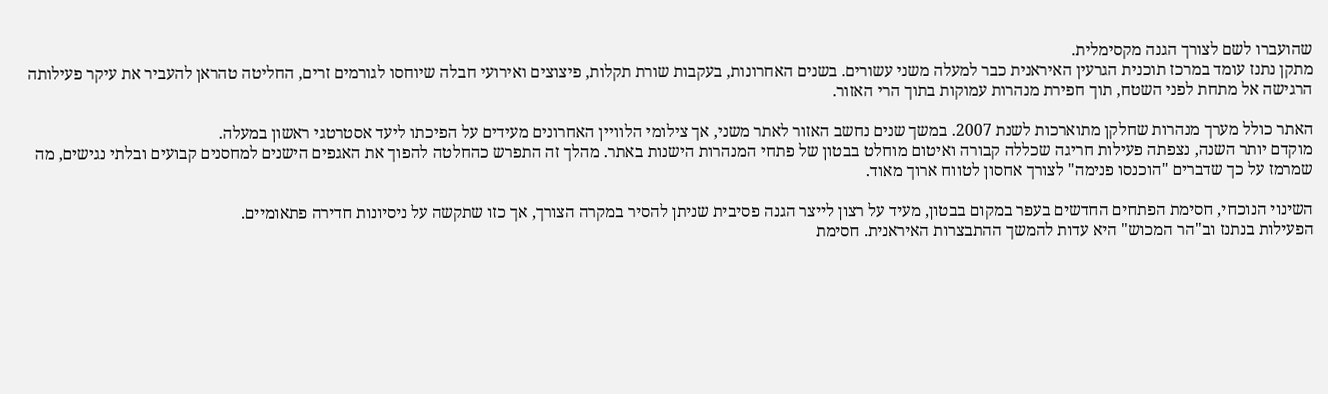שהועברו לשם לצורך הגנה מקסימלית.
מתקן נתנז עומד במרכז תוכנית הגרעין האיראנית כבר למעלה משני עשורים. בשנים האחרונות, בעקבות שורת תקלות, פיצוצים ואירועי חבלה שיוחסו לגורמים זרים, החליטה טהראן להעביר את עיקר פעילותה הרגישה אל מתחת לפני השטח, תוך חפירת מנהרות עמוקות בתוך הרי האזור.

האתר כולל מערך מנהרות שחלקן מתוארכות לשנת 2007. במשך שנים נחשב האזור לאתר משני, אך צילומי הלוויין האחרונים מעידים על הפיכתו ליעד אסטרטגי ראשון במעלה.
מוקדם יותר השנה, נצפתה פעילות חריגה שכללה קבורה ואיטום מוחלט בבטון של פתחי המנהרות הישנות באתר. מהלך זה התפרש כהחלטה להפוך את האגפים הישנים למחסנים קבועים ובלתי נגישים, מה שמרמז על כך שדברים "הוכנסו פנימה" לצורך אחסון לטווח ארוך מאוד.

השינוי הנוכחי, חסימת הפתחים החדשים בעפר במקום בבטון, מעיד על רצון לייצר הגנה פסיבית שניתן להסיר במקרה הצורך, אך כזו שתקשה על ניסיונות חדירה פתאומיים.
הפעילות בנתנז וב"הר המכוש" היא עדות להמשך ההתבצרות האיראנית. חסימת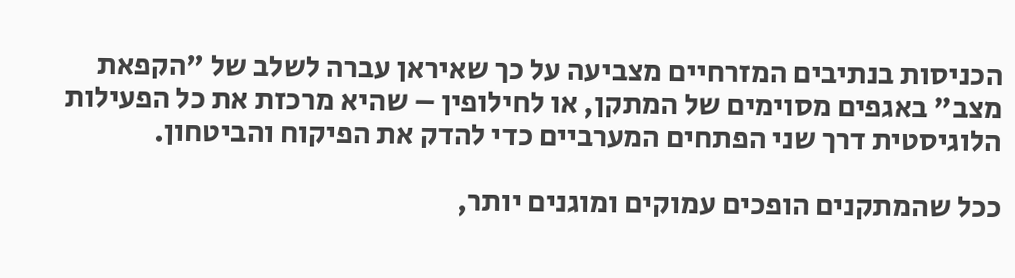הכניסות בנתיבים המזרחיים מצביעה על כך שאיראן עברה לשלב של "הקפאת מצב" באגפים מסוימים של המתקן, או לחילופין – שהיא מרכזת את כל הפעילות הלוגיסטית דרך שני הפתחים המערביים כדי להדק את הפיקוח והביטחון.

ככל שהמתקנים הופכים עמוקים ומוגנים יותר,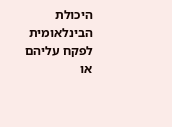היכולת הבינלאומית לפקח עליהם או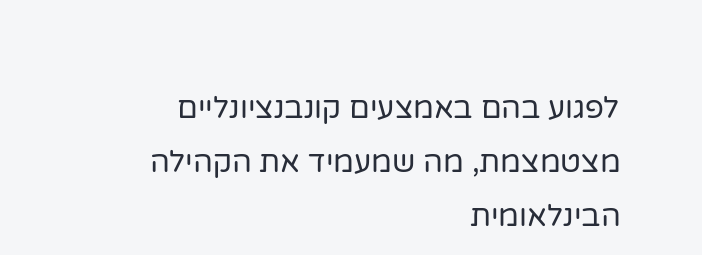לפגוע בהם באמצעים קונבנציונליים מצטמצמת, מה שמעמיד את הקהילה הבינלאומית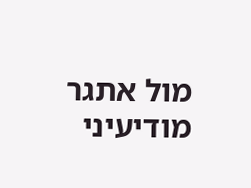מול אתגר מודיעיני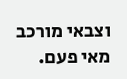וצבאי מורכב מאי פעם.